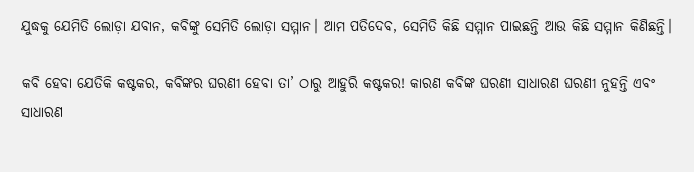ଯୁଦ୍ଧକୁ ଯେମିତି ଲୋଡ଼ା ଯବାନ, କବିଙ୍କୁ ସେମିତି ଲୋଡ଼ା ସମ୍ମାନ। ଆମ ପତିଦେବ, ସେମିତି କିଛି ସମ୍ମାନ ପାଇଛନ୍ତି ଆଉ କିଛି ସମ୍ମାନ କିଣିଛନ୍ତି।

କବି ହେବା ଯେତିକି କଷ୍ଟକର, କବିଙ୍କର ଘରଣୀ ହେବା ତା’ ଠାରୁ ଆହୁରି କଷ୍ଟକର! କାରଣ କବିଙ୍କ ଘରଣୀ ସାଧାରଣ ଘରଣୀ ନୁହନ୍ତି ଏବଂ ସାଧାରଣ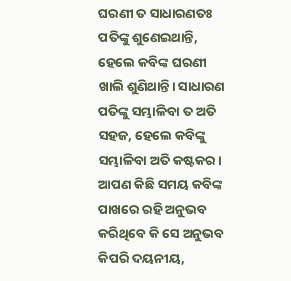ଘରଣୀ ତ ସାଧାରଣତଃ ପତିଙ୍କୁ ଶୁଣେଇଥାନ୍ତି, ହେଲେ କବିଙ୍କ ଘରଣୀ ଖାଲି ଶୁଣିଥାନ୍ତି। ସାଧାରଣ ପତିଙ୍କୁ ସମ୍ଭାଳିବା ତ ଅତି ସହଜ, ହେଲେ କବିଙ୍କୁ ସମ୍ଭାଳିବା ଅତି କଷ୍ଟକର। ଆପଣ କିଛି ସମୟ କବିଙ୍କ ପାଖରେ ରହି ଅନୁଭବ କରିଥିବେ କି ସେ ଅନୁଭବ କିପରି ଦୟନୀୟ,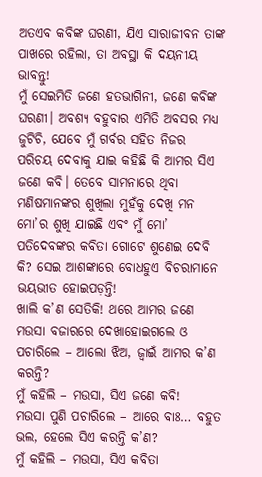ଅତଏବ କବିଙ୍କ ଘରଣୀ, ଯିଏ ସାରାଜୀବନ ତାଙ୍କ ପାଖରେ ରହିଲା, ତା ଅବସ୍ଥା କି ଦୟନୀୟ ଭାବନ୍ତୁ!
ମୁଁ ସେଇମିତି ଜଣେ ହତଭାଗିନୀ, ଜଣେ କବିଙ୍କ ଘରଣୀ। ଅବଶ୍ୟ ବହୁବାର ଏମିତି ଅବସର ମଧ୍ୟ ଜୁଟିଚି, ଯେବେ ମୁଁ ଗର୍ବର ସହିତ ନିଜର ପରିଚୟ ଦେବାକୁ ଯାଇ କହିଛି କି ଆମର ସିଏ ଜଣେ କବି। ତେବେ ସାମନାରେ ଥିବା ମଣିଷମାନଙ୍କର ଶୁଖିଲା ମୁହଁକୁ ଦେଖି ମନ ମୋ’ର ଶୁଖି ଯାଇଛି ଏବଂ ମୁଁ ମୋ’ ପତିଦେବଙ୍କର କବିତା ଗୋଟେ ଶୁଣେଇ ଦେବି କି? ସେଇ ଆଶଙ୍କାରେ ବୋଧହୁଏ ବିଚରାମାନେ ଭୟଭୀତ ହୋଇପଡ଼ନ୍ତି!
ଖାଲି କ’ଣ ସେତିକି! ଥରେ ଆମର ଜଣେ ମଉସା ବଜାରରେ ଦେଖାହୋଇଗଲେ ଓ ପଚାରିଲେ – ଆଲୋ ଝିଅ, ଜ୍ୱାଇଁ ଆମର କ’ଣ କରନ୍ତି?
ମୁଁ କହିଲି – ମଉସା, ସିଏ ଜଣେ କବି!
ମଉସା ପୁଣି ପଚାରିଲେ – ଆରେ ବାଃ… ବହୁତ ଭଲ, ହେଲେ ସିଏ କରନ୍ତି କ’ଣ?
ମୁଁ କହିଲି – ମଉସା, ସିଏ କବିତା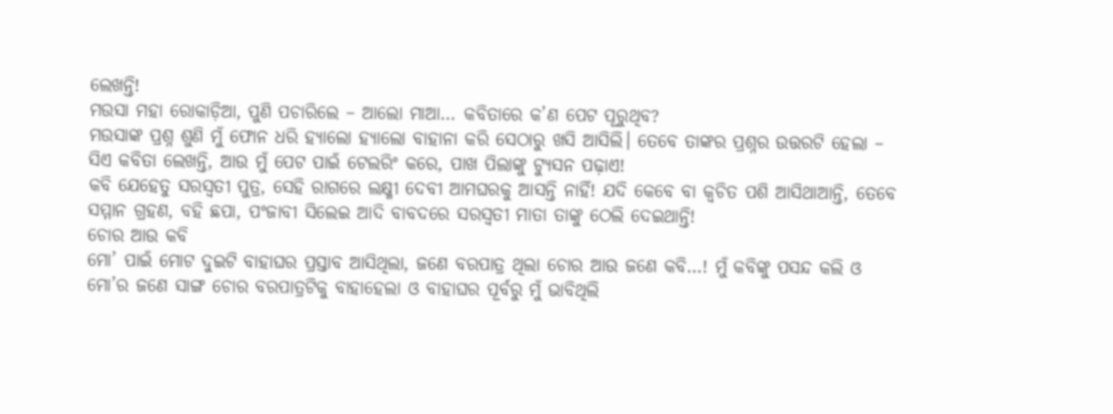ଲେଖନ୍ତି!
ମଉସା ମହା ରୋକାଡ଼ିଆ, ପୁଣି ପଚାରିଲେ – ଆଲୋ ମାଆ… କବିତାରେ କ’ଣ ପେଟ ପୂରୁଥିବ?
ମଉସାଙ୍କ ପ୍ରଶ୍ନ ଶୁଣି ମୁଁ ଫୋନ ଧରି ହ୍ୟାଲୋ ହ୍ୟାଲୋ ବାହାନା କରି ସେଠାରୁ ଖସି ଆସିଲି। ତେବେ ତାଙ୍କର ପ୍ରଶ୍ନର ଉତ୍ତରଟି ହେଲା – ସିଏ କବିତା ଲେଖନ୍ତି, ଆଉ ମୁଁ ପେଟ ପାଇଁ ଟେଲରିଂ କରେ, ପାଖ ପିଲାଙ୍କୁ ଟ୍ୟୁସନ ପଢ଼ାଏ!
କବି ଯେହେତୁ ସରସ୍ୱତୀ ପୁତ୍ର, ସେହି ରାଗରେ ଲକ୍ଷ୍ମୀ ଦେବୀ ଆମଘରକୁ ଆସନ୍ତି ନାହିଁ! ଯଦି କେବେ ବା କ୍ୱଚିତ ପଶି ଆସିଥାଆନ୍ତି, ତେବେ ସମ୍ମାନ ଗ୍ରହଣ, ବହି ଛପା, ପଂଜାବୀ ସିଲେଇ ଆଦି ବାବଦରେ ସରସ୍ୱତୀ ମାତା ତାଙ୍କୁ ଠେଲି ଦେଇଥାନ୍ତି!
ଚୋର ଆଉ କବି
ମୋ’ ପାଇଁ ମୋଟ ଦୁଇଟି ବାହାଘର ପ୍ରସ୍ତାବ ଆସିଥିଲା, ଜଣେ ବରପାତ୍ର ଥିଲା ଚୋର ଆଉ ଜଣେ କବି…! ମୁଁ କବିଙ୍କୁ ପସନ୍ଦ କଲି ଓ ମୋ’ର ଜଣେ ସାଙ୍ଗ ଚୋର ବରପାତ୍ରଟିକୁ ବାହାହେଲା ଓ ବାହାଘର ପୂର୍ବରୁ ମୁଁ ଭାବିଥିଲି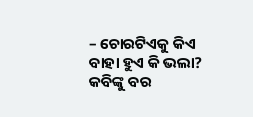– ଚୋରଟିଏକୁ କିଏ ବାହା ହୁଏ କି ଭଲା? କବିଙ୍କୁ ବର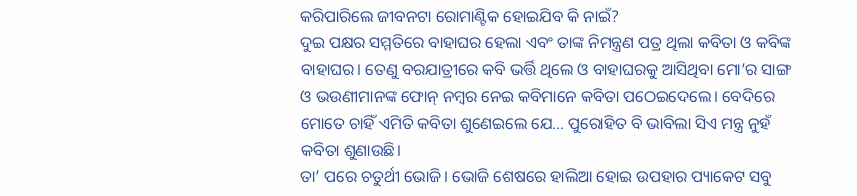କରିପାରିଲେ ଜୀବନଟା ରୋମାଣ୍ଟିକ ହୋଇଯିବ କି ନାଇଁ?
ଦୁଇ ପକ୍ଷର ସମ୍ମତିରେ ବାହାଘର ହେଲା ଏବଂ ତାଙ୍କ ନିମନ୍ତ୍ରଣ ପତ୍ର ଥିଲା କବିତା ଓ କବିଙ୍କ ବାହାଘର। ତେଣୁ ବରଯାତ୍ରୀରେ କବି ଭର୍ତ୍ତି ଥିଲେ ଓ ବାହାଘରକୁ ଆସିଥିବା ମୋ’ର ସାଙ୍ଗ ଓ ଭଉଣୀମାନଙ୍କ ଫୋନ୍ ନମ୍ବର ନେଇ କବିମାନେ କବିତା ପଠେଇଦେଲେ। ବେଦିରେ ମୋତେ ଚାହିଁ ଏମିତି କବିତା ଶୁଣେଇଲେ ଯେ… ପୁରୋହିତ ବି ଭାବିଲା ସିଏ ମନ୍ତ୍ର ନୁହଁ କବିତା ଶୁଣାଉଛି।
ତା’ ପରେ ଚତୁର୍ଥୀ ଭୋଜି। ଭୋଜି ଶେଷରେ ହାଲିଆ ହୋଇ ଉପହାର ପ୍ୟାକେଟ ସବୁ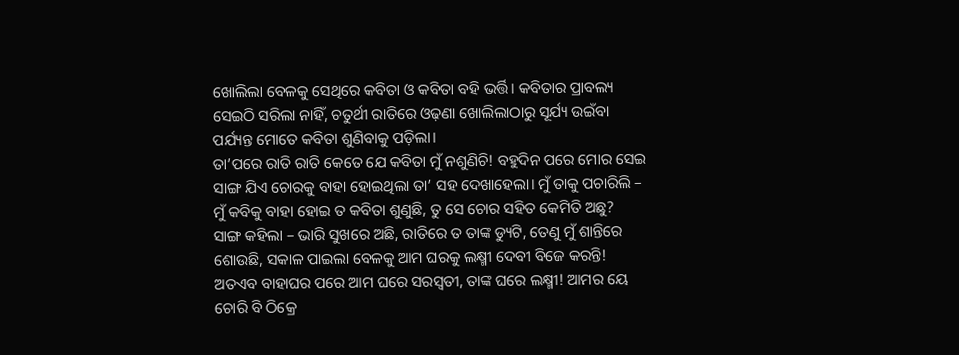ଖୋଲିଲା ବେଳକୁ ସେଥିରେ କବିତା ଓ କବିତା ବହି ଭର୍ତ୍ତି। କବିତାର ପ୍ରାବଲ୍ୟ ସେଇଠି ସରିଲା ନାହିଁ, ଚତୁର୍ଥୀ ରାତିରେ ଓଢ଼ଣା ଖୋଲିଲାଠାରୁ ସୂର୍ଯ୍ୟ ଉଇଁବା ପର୍ଯ୍ୟନ୍ତ ମୋତେ କବିତା ଶୁଣିବାକୁ ପଡ଼ିଲା।
ତା’ପରେ ରାତି ରାତି କେତେ ଯେ କବିତା ମୁଁ ନଶୁଣିଚି! ବହୁଦିନ ପରେ ମୋର ସେଇ ସାଙ୍ଗ ଯିଏ ଚୋରକୁ ବାହା ହୋଇଥିଲା ତା’ ସହ ଦେଖାହେଲା। ମୁଁ ତାକୁ ପଚାରିଲି – ମୁଁ କବିକୁ ବାହା ହୋଇ ତ କବିତା ଶୁଣୁଛି, ତୁ ସେ ଚୋର ସହିତ କେମିତି ଅଛୁ?
ସାଙ୍ଗ କହିଲା – ଭାରି ସୁଖରେ ଅଛି, ରାତିରେ ତ ତାଙ୍କ ଡ୍ୟୁଟି, ତେଣୁ ମୁଁ ଶାନ୍ତିରେ ଶୋଉଛି, ସକାଳ ପାଇଲା ବେଳକୁ ଆମ ଘରକୁ ଲକ୍ଷ୍ମୀ ଦେବୀ ବିଜେ କରନ୍ତି!
ଅତଏବ ବାହାଘର ପରେ ଆମ ଘରେ ସରସ୍ୱତୀ, ତାଙ୍କ ଘରେ ଲକ୍ଷ୍ମୀ! ଆମର ୟେ ଚୋରି ବି ଠିକ୍ରେ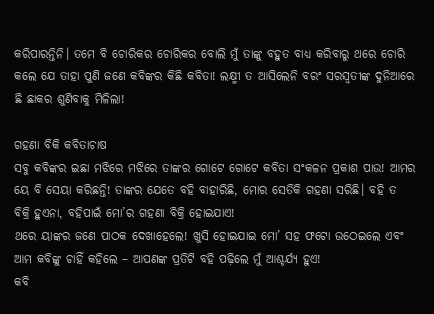କରିପାରନ୍ତିନି। ତମେ ବି ଚୋରିକର ଚୋରିକର ବୋଲି ମୁଁ ତାଙ୍କୁ ବହୁତ ବାଧ୍ୟ କରିବାରୁ ଥରେ ଚୋରି କଲେ ଯେ ତାହା ପୁଣି ଜଣେ କବିଙ୍କର କିଛି କବିତା! ଲକ୍ଷ୍ମୀ ତ ଆସିଲେନି ବରଂ ସରସ୍ୱତୀଙ୍କ ଦୁନିଆରେ ଛି ଛାକର ଶୁଣିବାକୁ ମିଳିଲା!

ଗହଣା ବିକି କବିତାଚାଷ
ସବୁ କବିଙ୍କର ଇଛା ମଝିରେ ମଝିରେ ତାଙ୍କର ଗୋଟେ ଗୋଟେ କବିତା ସଂକଳନ ପ୍ରକାଶ ପାଉ! ଆମର ୟେ ବି ସେୟା କରିଛନ୍ତି! ତାଙ୍କର ଯେତେ ବହି ବାହାରିଛି, ମୋର ସେତିକି ଗହଣା ସରିଛି। ବହି ତ ବିକ୍ରି ହୁଏନା, ବହିପାଇଁ ମୋ’ର ଗହଣା ବିକ୍ରି ହୋଇଯାଏ!
ଥରେ ୟାଙ୍କର ଜଣେ ପାଠକ ଦେଖାହେଲେ! ଖୁସି ହୋଇଯାଇ ମୋ’ ସହ ଫଟୋ ଉଠେଇଲେ ଏବଂ ଆମ କବିଙ୍କୁ ଚାହିଁ କହିଲେ – ଆପଣଙ୍କ ପ୍ରତିଟି ବହି ପଢ଼ିଲେ ମୁଁ ଆଶ୍ଚର୍ଯ୍ୟ ହୁଏ!
କବି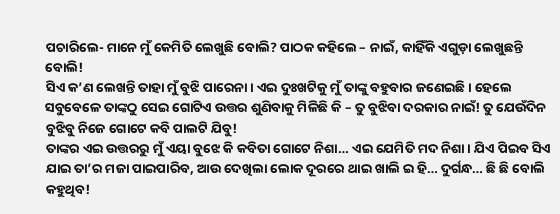ପଚାରିଲେ- ମାନେ ମୁଁ କେମିତି ଲେଖୁଛି ବୋଲି? ପାଠକ କହିଲେ – ନାଇଁ, କାହିଁକି ଏଗୁଡ଼ା ଲେଖୁଛନ୍ତି ବୋଲି!
ସିଏ କ’ଣ ଲେଖନ୍ତି ତାହା ମୁଁ ବୁଝି ପାରେନା। ଏଇ ଦୁଃଖଟିକୁ ମୁଁ ତାଙ୍କୁ ବହୁବାର ଜଣେଇଛି। ହେଲେ ସବୁବେଳେ ତାଙ୍କଠୁ ସେଇ ଗୋଟିଏ ଉତ୍ତର ଶୁଣିବାକୁ ମିଳିଛି କି – ତୁ ବୁଝିବା ଦରକାର ନାଇଁ! ତୁ ଯେଉଁଦିନ ବୁଝିବୁ ନିଜେ ଗୋଟେ କବି ପାଲଟି ଯିବୁ!
ତାଙ୍କର ଏଇ ଉତ୍ତରରୁ ମୁଁ ଏୟା ବୁଝେ କି କବିତା ଗୋଟେ ନିଶା… ଏଇ ଯେମିତି ମଦ ନିଶା। ଯିଏ ପିଇବ ସିଏ ଯାଇ ତା’ର ମଜା ପାଇପାରିବ, ଆଉ ଦେଖିଲା ଲୋକ ଦୂରରେ ଥାଇ ଖାଲି ଇ ହି… ଦୁର୍ଗନ୍ଧ… ଛି ଛି ବୋଲି କହୁଥିବ!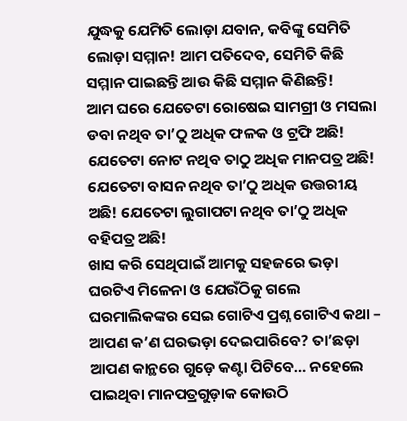ଯୁଦ୍ଧକୁ ଯେମିତି ଲୋଡ଼ା ଯବାନ, କବିଙ୍କୁ ସେମିତି ଲୋଡ଼ା ସମ୍ମାନ! ଆମ ପତିଦେବ, ସେମିତି କିଛି ସମ୍ମାନ ପାଇଛନ୍ତି ଆଉ କିଛି ସମ୍ମାନ କିଣିଛନ୍ତି!
ଆମ ଘରେ ଯେତେଟା ରୋଷେଇ ସାମଗ୍ରୀ ଓ ମସଲା ଡବା ନଥିବ ତା’ଠୁ ଅଧିକ ଫଳକ ଓ ଟ୍ରଫି ଅଛି! ଯେତେଟା ନୋଟ ନଥିବ ତାଠୁ ଅଧିକ ମାନପତ୍ର ଅଛି! ଯେତେଟା ବାସନ ନଥିବ ତା’ଠୁ ଅଧିକ ଉତ୍ତରୀୟ ଅଛି! ଯେତେଟା ଲୁଗାପଟା ନଥିବ ତା’ଠୁ ଅଧିକ ବହିପତ୍ର ଅଛି!
ଖାସ କରି ସେଥିପାଇଁ ଆମକୁ ସହଜରେ ଭଡ଼ା ଘରଟିଏ ମିଳେନା ଓ ଯେଉଁଠିକୁ ଗଲେ ଘରମାଲିକଙ୍କର ସେଇ ଗୋଟିଏ ପ୍ରଶ୍ନ ଗୋଟିଏ କଥା – ଆପଣ କ’ଣ ଘରଭଡ଼ା ଦେଇପାରିବେ? ତା’ଛଡ଼ା ଆପଣ କାନ୍ଥରେ ଗୁଡ଼େ କଣ୍ଟା ପିଟିବେ… ନହେଲେ ପାଇଥିବା ମାନପତ୍ରଗୁଡ଼ାକ କୋଉଠି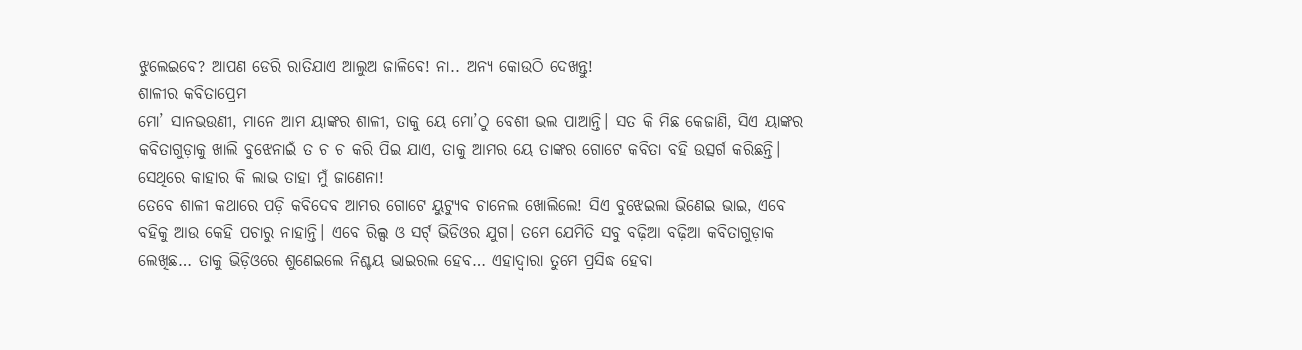ଝୁଲେଇବେ? ଆପଣ ଡେରି ରାତିଯାଏ ଆଲୁଅ ଜାଳିବେ! ନା.. ଅନ୍ୟ କୋଉଠି ଦେଖନ୍ତୁ!
ଶାଳୀର କବିତାପ୍ରେମ
ମୋ’ ସାନଭଉଣୀ, ମାନେ ଆମ ୟାଙ୍କର ଶାଳୀ, ତାକୁ ୟେ ମୋ’ଠୁ ବେଶୀ ଭଲ ପାଆନ୍ତି। ସତ କି ମିଛ କେଜାଣି, ସିଏ ୟାଙ୍କର କବିତାଗୁଡ଼ାକୁ ଖାଲି ବୁଝେନାଇଁ ତ ଚ ଚ କରି ପିଇ ଯାଏ, ତାକୁ ଆମର ୟେ ତାଙ୍କର ଗୋଟେ କବିତା ବହି ଉତ୍ସର୍ଗ କରିଛନ୍ତି। ସେଥିରେ କାହାର କି ଲାଭ ତାହା ମୁଁ ଜାଣେନା!
ତେବେ ଶାଳୀ କଥାରେ ପଡ଼ି କବିଦେବ ଆମର ଗୋଟେ ୟୁଟ୍ୟୁବ ଚାନେଲ ଖୋଲିଲେ! ସିଏ ବୁଝେଇଲା ଭିଣେଇ ଭାଇ, ଏବେ ବହିକୁ ଆଉ କେହି ପଚାରୁ ନାହାନ୍ତି। ଏବେ ରିଲ୍ସ ଓ ସର୍ଟ୍ ଭିଡିଓର ଯୁଗ। ତମେ ଯେମିତି ସବୁ ବଢ଼ିଆ ବଢ଼ିଆ କବିତାଗୁଡ଼ାକ ଲେଖିଛ… ତାକୁ ଭିଡ଼ିଓରେ ଶୁଣେଇଲେ ନିଶ୍ଚୟ ଭାଇରଲ ହେବ… ଏହାଦ୍ୱାରା ତୁମେ ପ୍ରସିଦ୍ଧ ହେବା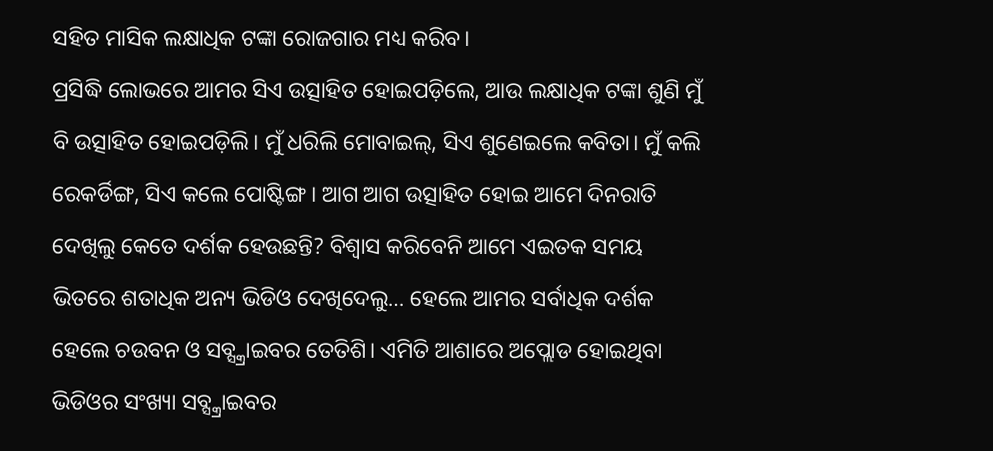ସହିତ ମାସିକ ଲକ୍ଷାଧିକ ଟଙ୍କା ରୋଜଗାର ମଧ୍ୟ କରିବ।
ପ୍ରସିଦ୍ଧି ଲୋଭରେ ଆମର ସିଏ ଉତ୍ସାହିତ ହୋଇପଡ଼ିଲେ, ଆଉ ଲକ୍ଷାଧିକ ଟଙ୍କା ଶୁଣି ମୁଁ ବି ଉତ୍ସାହିତ ହୋଇପଡ଼ିଲି। ମୁଁ ଧରିଲି ମୋବାଇଲ୍, ସିଏ ଶୁଣେଇଲେ କବିତା। ମୁଁ କଲି ରେକର୍ଡିଙ୍ଗ, ସିଏ କଲେ ପୋଷ୍ଟିଙ୍ଗ। ଆଗ ଆଗ ଉତ୍ସାହିତ ହୋଇ ଆମେ ଦିନରାତି ଦେଖିଲୁ କେତେ ଦର୍ଶକ ହେଉଛନ୍ତି? ବିଶ୍ୱାସ କରିବେନି ଆମେ ଏଇତକ ସମୟ ଭିତରେ ଶତାଧିକ ଅନ୍ୟ ଭିଡିଓ ଦେଖିଦେଲୁ… ହେଲେ ଆମର ସର୍ବାଧିକ ଦର୍ଶକ ହେଲେ ଚଉବନ ଓ ସବ୍ସ୍କ୍ରାଇବର ତେତିଶି। ଏମିତି ଆଶାରେ ଅପ୍ଲୋଡ ହୋଇଥିବା ଭିଡିଓର ସଂଖ୍ୟା ସବ୍ସ୍କ୍ରାଇବର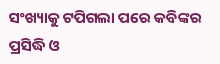ସଂଖ୍ୟାକୁ ଟପିଗଲା ପରେ କବିଙ୍କର ପ୍ରସିଦ୍ଧି ଓ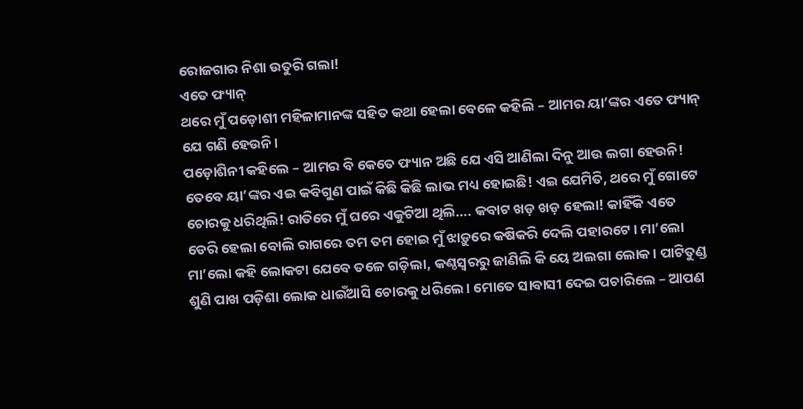ରୋଜଗାର ନିଶା ଉତୁରି ଗଲା!
ଏତେ ଫ୍ୟାନ୍
ଥରେ ମୁଁ ପଡ଼ୋଶୀ ମହିଳାମାନଙ୍କ ସହିତ କଥା ହେଲା ବେଳେ କହିଲି – ଆମର ୟା’ଙ୍କର ଏତେ ଫ୍ୟାନ୍ ଯେ ଗଣି ହେଉନି।
ପଡ଼ୋଶିନୀ କହିଲେ – ଆମର ବି କେତେ ଫ୍ୟାନ ଅଛି ଯେ ଏସି ଆଣିଲା ଦିନୁ ଆଉ ଲଗା ହେଉନି!
ତେବେ ୟା’ଙ୍କର ଏଇ କବିଗୁଣ ପାଇଁ କିଛି କିଛି ଲାଭ ମଧ୍ୟ ହୋଇଛି! ଏଇ ଯେମିତି, ଥରେ ମୁଁ ଗୋଟେ ଚୋରକୁ ଧରିଥିଲି! ରାତିରେ ମୁଁ ଘରେ ଏକୁଟିଆ ଥିଲି…. କବାଟ ଖଡ଼ ଖଡ଼ ହେଲା! କାହିଁକି ଏତେ ଡେରି ହେଲା ବୋଲି ରାଗରେ ତମ ତମ ହୋଇ ମୁଁ ଝାଡ଼ୁରେ କଷିକରି ଦେଲି ପହାରଟେ। ମା’ଲୋ ମା’ଲୋ କହି ଲୋକଟା ଯେବେ ତଳେ ଗଡ଼ିଲା, କଣ୍ଠସ୍ୱରରୁ ଜାଣିଲି କି ୟେ ଅଲଗା ଲୋକ। ପାଟିତୁଣ୍ଡ ଶୁଣି ପାଖ ପଡ଼ିଶା ଲୋକ ଧାଇଁଆସି ଚୋରକୁ ଧରିଲେ। ମୋତେ ସାବାସୀ ଦେଇ ପଚାରିଲେ – ଆପଣ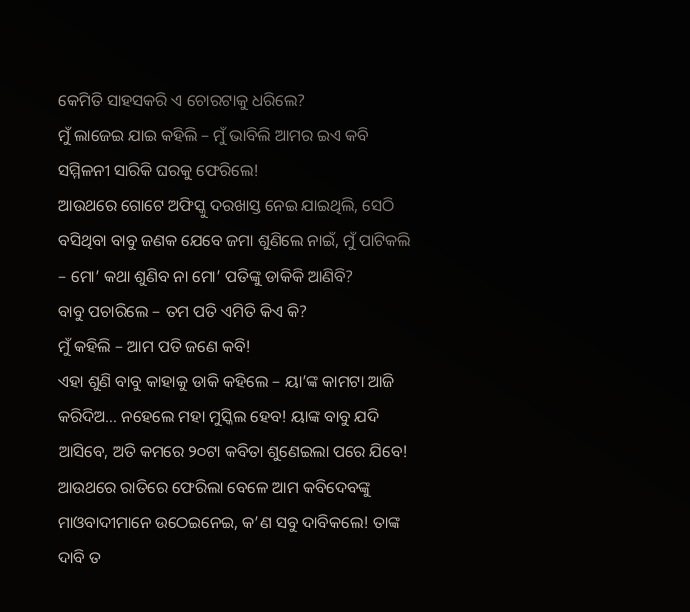କେମିତି ସାହସକରି ଏ ଚୋରଟାକୁ ଧରିଲେ?
ମୁଁ ଲାଜେଇ ଯାଇ କହିଲି – ମୁଁ ଭାବିଲି ଆମର ଇଏ କବି ସମ୍ମିଳନୀ ସାରିକି ଘରକୁ ଫେରିଲେ!
ଆଉଥରେ ଗୋଟେ ଅଫିସ୍କୁ ଦରଖାସ୍ତ ନେଇ ଯାଇଥିଲି, ସେଠି ବସିଥିବା ବାବୁ ଜଣକ ଯେବେ ଜମା ଶୁଣିଲେ ନାଇଁ, ମୁଁ ପାଟିକଲି – ମୋ’ କଥା ଶୁଣିବ ନା ମୋ’ ପତିଙ୍କୁ ଡାକିକି ଆଣିବି?
ବାବୁ ପଚାରିଲେ – ତମ ପତି ଏମିତି କିଏ କି?
ମୁଁ କହିଲି – ଆମ ପତି ଜଣେ କବି!
ଏହା ଶୁଣି ବାବୁ କାହାକୁ ଡାକି କହିଲେ – ୟା’ଙ୍କ କାମଟା ଆଜି କରିଦିଅ… ନହେଲେ ମହା ମୁସ୍କିଲ ହେବ! ୟାଙ୍କ ବାବୁ ଯଦି ଆସିବେ, ଅତି କମରେ ୨୦ଟା କବିତା ଶୁଣେଇଲା ପରେ ଯିବେ!
ଆଉଥରେ ରାତିରେ ଫେରିଲା ବେଳେ ଆମ କବିଦେବଙ୍କୁ ମାଓବାଦୀମାନେ ଉଠେଇନେଇ, କ’ଣ ସବୁ ଦାବିକଲେ! ତାଙ୍କ ଦାବି ତ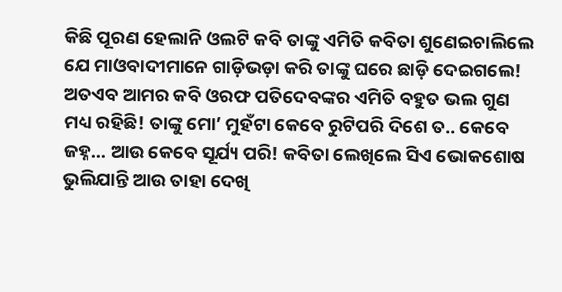କିଛି ପୂରଣ ହେଲାନି ଓଲଟି କବି ତାଙ୍କୁ ଏମିତି କବିତା ଶୁଣେଇଚାଲିଲେ ଯେ ମାଓବାଦୀମାନେ ଗାଡ଼ିଭଡ଼ା କରି ତାଙ୍କୁ ଘରେ ଛାଡ଼ି ଦେଇଗଲେ!
ଅତଏବ ଆମର କବି ଓରଫ ପତିଦେବଙ୍କର ଏମିତି ବହୁତ ଭଲ ଗୁଣ ମଧ୍ୟ ରହିଛି! ତାଙ୍କୁ ମୋ’ ମୁହଁଟା କେବେ ରୁଟିପରି ଦିଶେ ତ.. କେବେ ଜହ୍ନ… ଆଉ କେବେ ସୂର୍ଯ୍ୟ ପରି! କବିତା ଲେଖିଲେ ସିଏ ଭୋକଶୋଷ ଭୁଲିଯାନ୍ତି ଆଉ ତାହା ଦେଖି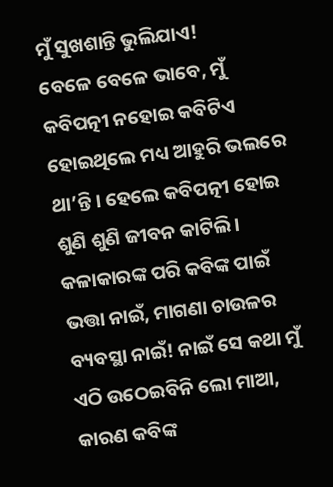ମୁଁ ସୁଖଶାନ୍ତି ଭୁଲିଯାଏ!
ବେଳେ ବେଳେ ଭାବେ, ମୁଁ କବିପତ୍ନୀ ନହୋଇ କବିଟିଏ ହୋଇଥିଲେ ମଧ୍ୟ ଆହୁରି ଭଲରେ ଥା’ନ୍ତି। ହେଲେ କବିପତ୍ନୀ ହୋଇ ଶୁଣି ଶୁଣି ଜୀବନ କାଟିଲି। କଳାକାରଙ୍କ ପରି କବିଙ୍କ ପାଇଁ ଭତ୍ତା ନାଇଁ, ମାଗଣା ଚାଉଳର ବ୍ୟବସ୍ଥା ନାଇଁ! ନାଇଁ ସେ କଥା ମୁଁ ଏଠି ଉଠେଇବିନି ଲୋ ମାଆ, କାରଣ କବିଙ୍କ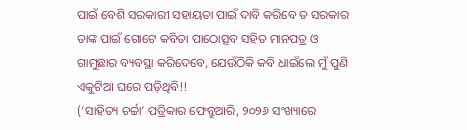ପାଇଁ ବେଶି ସରକାରୀ ସହାୟତା ପାଇଁ ଦାବି କରିବେ ତ ସରକାର ତାଙ୍କ ପାଇଁ ଗୋଟେ କବିତା ପାଠୋତ୍ସବ ସହିତ ମାନପତ୍ର ଓ ଗାମୁଛାର ବ୍ୟବସ୍ଥା କରିଦେବେ, ଯେଉଁଠିକି କବି ଧାଇଁଲେ ମୁଁ ପୁଣି ଏକୁଟିଆ ଘରେ ପଡ଼ିଥିବି!!
(‘ସାହିତ୍ୟ ଚର୍ଚ୍ଚା’ ପତ୍ରିକାର ଫେବ୍ରୁଆରି, ୨୦୨୬ ସଂଖ୍ୟାରେ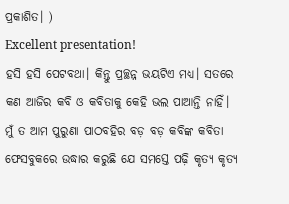ପ୍ରକାଶିତ। )
Excellent presentation!
ହସି ହସି ପେଟବଥା। କିନ୍ତୁ ପ୍ରଚ୍ଛନ୍ନ ଭୟଟିଏ ମଧ୍ୟ। ସତରେ କଣ ଆଜିର କବି ଓ କବିତାକୁ କେହି ଭଲ ପାଆନ୍ତି ନାହିଁ। ମୁଁ ତ ଆମ ପୁରୁଣା ପାଠବହିର ବଡ଼ ବଡ଼ କବିଙ୍କ କବିତା ଫେସବୁକରେ ଉଦ୍ଧାର କରୁଛି ଯେ ସମସ୍ତେ ପଢ଼ି କୃତ୍ୟ କୃତ୍ୟ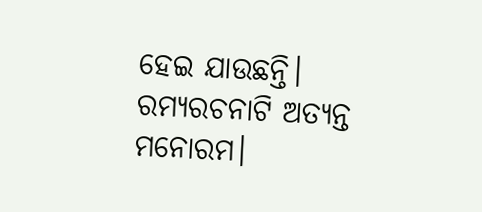ହେଇ ଯାଉଛନ୍ତି।
ରମ୍ୟରଚନାଟି ଅତ୍ୟନ୍ତ ମନୋରମ।